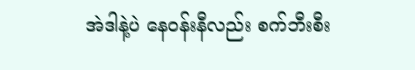အဲဒါနဲ့ပဲ နေဝန်းနီလည်း စက်ဘီးစီး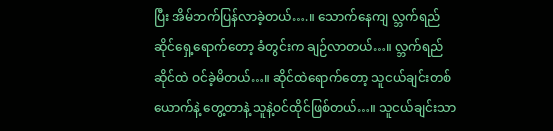ပြီး အိမ်ဘက်ပြန်လာခဲ့တယ်….။ သောက်နေကျ လ္ဘက်ရည်ဆိုင်ရှေ့ရောက်တော့ ခံတွင်းက ချဉ်လာတယ်…။ လ္ဘက်ရည်ဆိုင်ထဲ ဝင်ခဲ့မိတယ်…။ ဆိုင်ထဲရောက်တော့ သူငယ်ချင်းတစ်ယောက်နဲ့ တွေ့တာနဲ့ သူနဲ့ဝင်ထိုင်ဖြစ်တယ်…။ သူငယ်ချင်းသာ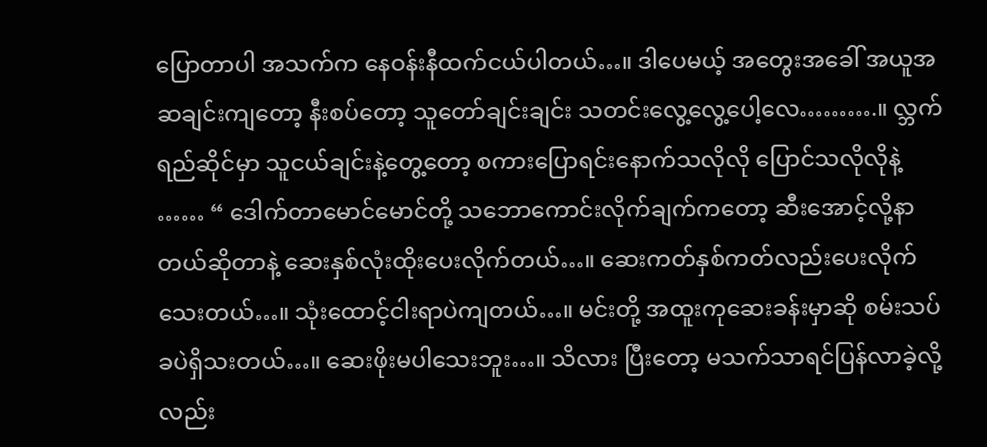ပြောတာပါ အသက်က နေဝန်းနီထက်ငယ်ပါတယ်…။ ဒါပေမယ့် အတွေးအခေါ် အယူအဆချင်းကျတော့ နီးစပ်တော့ သူတော်ချင်းချင်း သတင်းလွေ့လွေ့ပေါ့လေ……….။ လ္ဘက်ရည်ဆိုင်မှာ သူငယ်ချင်းနဲ့တွေ့တော့ စကားပြောရင်းနောက်သလိုလို ပြောင်သလိုလိုနဲ့ …… “ ဒေါက်တာမောင်မောင်တို့ သဘောကောင်းလိုက်ချက်ကတော့ ဆီးအောင့်လို့နာတယ်ဆိုတာနဲ့ ဆေးနှစ်လုံးထိုးပေးလိုက်တယ်…။ ဆေးကတ်နှစ်ကတ်လည်းပေးလိုက်သေးတယ်…။ သုံးထောင့်ငါးရာပဲကျတယ်…။ မင်းတို့ အထူးကုဆေးခန်းမှာဆို စမ်းသပ်ခပဲရှိသးတယ်…။ ဆေးဖိုးမပါသေးဘူး…။ သိလား ပြီးတော့ မသက်သာရင်ပြန်လာခဲ့လို့လည်း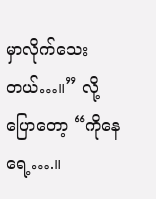မှာလိုက်သေးတယ်…။” လို့ပြောတော့ “ကိုနေရေ့….။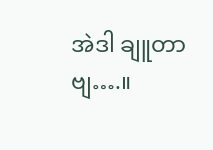အဲဒါ ချူတာဗျ….။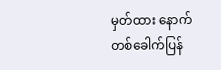မှတ်ထား နောက်တစ်ခေါက်ပြန်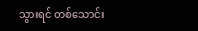သွားရင် တစ်သောင်း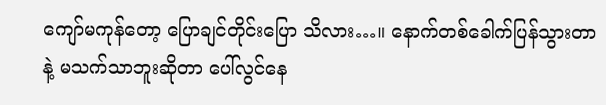ကျော်မကုန်တော့ ပြောချင်တိုင်းပြော သိလား…။ နောက်တစ်ခေါက်ပြန်သွားတာနဲ့ မသက်သာဘူးဆိုတာ ပေါ်လွင်နေ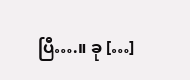ပြီ….။ ခု […]